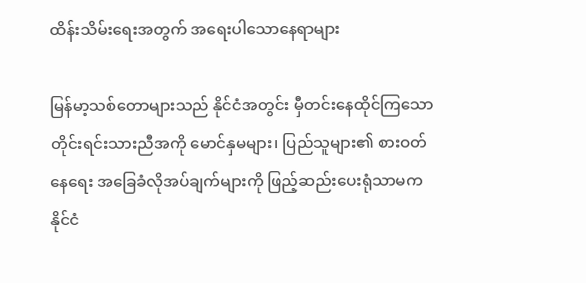ထိန်းသိမ်းရေးအတွက် အရေးပါသောနေရာများ

မြန်မာ့သစ်တောများသည် နိုင်ငံအတွင်း မှီတင်းနေထိုင်ကြသော တိုင်းရင်းသားညီအကို မောင်နှမများ၊ ပြည်သူများ၏ စားဝတ်နေရေး အခြေခံလိုအပ်ချက်များကို ဖြည့်ဆည်းပေးရုံသာမက နိုင်ငံ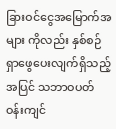ခြားဝင်ငွေအမြောက်အများ ကိုလည်း နှစ်စဉ်ရှာဖွေပေးလျက်ရှိသည့်အပြင် သဘာဝပတ်ဝန်းကျင်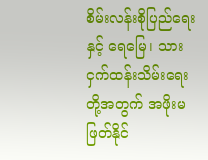စိမ်းလန်းစိုပြည်ရေးနှင့် ရေမြေ၊ သား ငှက်ထန်းသိမ်းရေးတို့အတွက် အဖိုးမဖြတ်နိုင်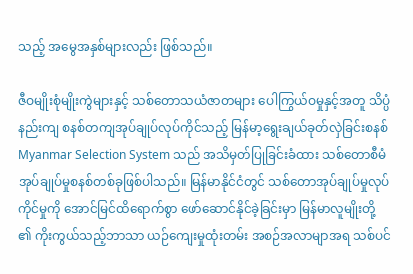သည့် အမွေအနှစ်များလည်း ဖြစ်သည်။

ဇီဝမျိုးစုံမျိုးကွဲများနှင့် သစ်တောသယံဇာတများ ပေါကြွယ်ဝမှုနှင့်အတူ သိပ္ပံနည်းကျ စနစ်တကျအုပ်ချုပ်လုပ်ကိုင်သည့် မြန်မာ့ရွေးချယ်ခုတ်လှဲခြင်းစနစ် Myanmar Selection System သည် အသိမှတ်ပြုခြင်းခံထား သစ်တောစီမံအုပ်ချုပ်မှုစနစ်တစ်ခုဖြစ်ပါသည်။ မြန်မာနိုင်ငံတွင် သစ်တောအုပ်ချုပ်မှုလုပ်ကိုင်မှုကို အောင်မြင်ထိရောက်စွာ ဖော်ဆောင်နိုင်ခဲ့ခြင်းမှာ မြန်မာလူမျိုးတို့ ၏ ကိုးကွယ်သည့်ဘာသာ ယဉ်ကျေးမှုထုံးတမ်း အစဉ်အလာမျာအရ သစ်ပင်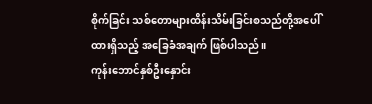စိုက်ခြင်း သစ်တောများထိန်းသိမ်းခြင်းစသည်တို့အပေါ် ထားရှိသည့် အခြေခံအချက် ဖြစ်ပါသည်။
ကုန်းဘောင်နှစ်ဦးနှောင်း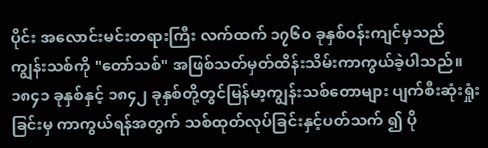ပိုင်း အလောင်းမင်းတရားကြီး လက်ထက် ၁၇၆၀ ခုနှစ်ဝန်းကျင်မှသည် ကျွန်းသစ်ကို "တော်သစ်" အဖြစ်သတ်မှတ်ထိန်းသိမ်းကာကွယ်ခဲ့ပါသည်။
၁၈၄၁ ခုနှစ်နှင့် ၁၈၄၂ ခုနှစ်တို့တွင်မြန်မာ့ကျွန်းသစ်တောများ ပျက်စီးဆုံးရှုံးခြင်းမှ ကာကွယ်ရန်အတွက် သစ်ထုတ်လုပ်ခြင်းနှင့်ပတ်သက် ၍ ပို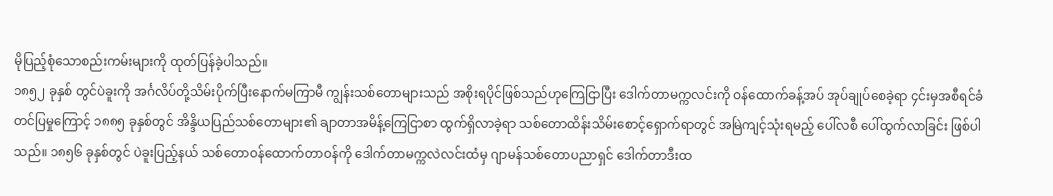မိုပြည့်စုံသောစည်းကမ်းများကို ထုတ်ပြန်ခဲ့ပါသည်။
၁၈၅၂ ခုနှစ် တွင်ပဲခူးကို အင်္ဂလိပ်တို့သိမ်းပိုက်ပြီးနောက်မကြာမီ ကျွန်းသစ်တောများသည် အစိုးရပိုင်ဖြစ်သည်ဟုကြေငြာပြီး ဒေါက်တာမက္ကလင်းကို ဝန်ထောက်ခန့်အပ် အုပ်ချုပ်စေခဲ့ရာ ၄င်းမှအစီရင်ခံတင်ပြမှုကြောင့် ၁၈၈၅ ခုနှစ်တွင် အိန္ဒိယပြည်သစ်တောများ၏ ချာတာအမိန့်ကြေငြာစာ ထွက်ရှိလာခဲ့ရာ သစ်တောထိန်းသိမ်းစောင့်ရှောက်ရာတွင် အမြဲကျင့်သုံးရမည့် ပေါ်လစီ ပေါ်ထွက်လာခြင်း ဖြစ်ပါသည်။ ၁၈၅၆ ခုနှစ်တွင် ပဲခူးပြည့်နယ် သစ်တောဝန်ထောက်တာဝန်ကို ဒေါက်တာမက္ကလဲလင်းထံမှ ဂျာမန်သစ်တောပညာရှင် ဒေါက်တာဒီးထ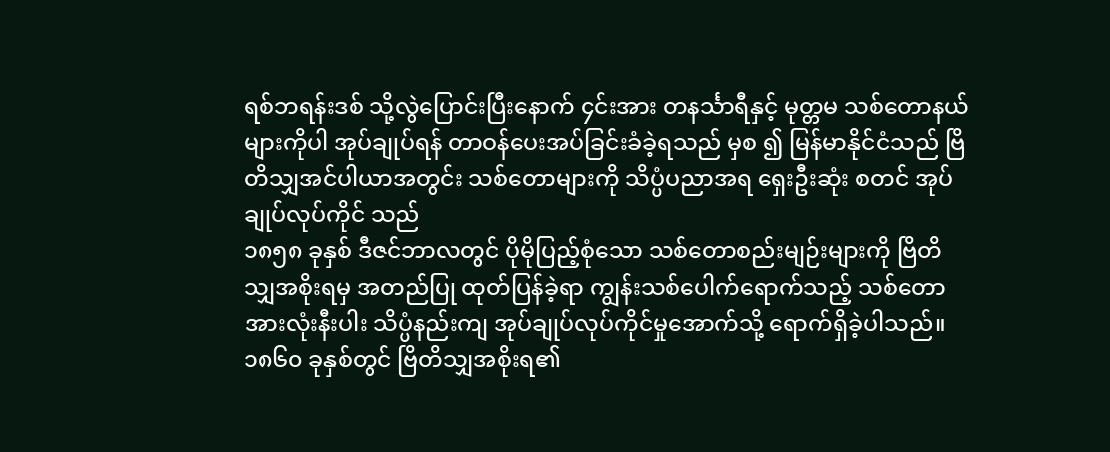ရစ်ဘရန်းဒစ် သို့လွဲပြောင်းပြီးနောက် ၄င်းအား တနင်္သာရီနှင့် မုတ္တမ သစ်တောနယ်များကိုပါ အုပ်ချုပ်ရန် တာဝန်ပေးအပ်ခြင်းခံခဲ့ရသည် မှစ ၍ မြန်မာနိုင်ငံသည် ဗြိတိသျှအင်ပါယာအတွင်း သစ်တောများကို သိပ္ပံပညာအရ ရှေးဦးဆုံး စတင် အုပ်ချုပ်လုပ်ကိုင် သည်
၁၈၅၈ ခုနှစ် ဒီဇင်ဘာလတွင် ပိုမိုပြည့်စုံသော သစ်တောစည်းမျဉ်းများကို ဗြိတိသျှအစိုးရမှ အတည်ပြု ထုတ်ပြန်ခဲ့ရာ ကျွန်းသစ်ပေါက်ရောက်သည့် သစ်တော အားလုံးနီးပါး သိပ္ပံနည်းကျ အုပ်ချုပ်လုပ်ကိုင်မှုအောက်သို့ ရောက်ရှိခဲ့ပါသည်။
၁၈၆၀ ခုနှစ်တွင် ဗြိတိသျှအစိုးရ၏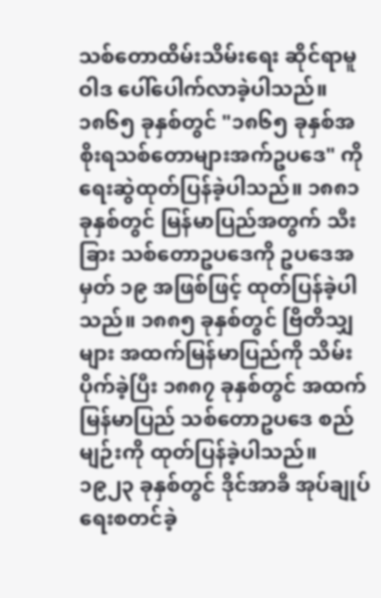သစ်တောထိမ်းသိမ်းရေး ဆိုင်ရာမူဝါဒ ပေါ်ပေါက်လာခဲ့ပါသည်။ ၁၈၆၅ ခုနှစ်တွင် "၁၈၆၅ ခုနှစ်အစိုးရသစ်တောများအက်ဥပဒေ" ကိုရေးဆွဲထုတ်ပြန်ခဲ့ပါသည်။ ၁၈၈၁ ခုနှစ်တွင် မြန်မာပြည်အတွက် သီးခြား သစ်တောဥပဒေကို ဥပဒေအမှတ် ၁၉ အဖြစ်ဖြင့် ထုတ်ပြန်ခဲ့ပါသည်။ ၁၈၈၅ ခုနှစ်တွင် ဗြိတိသျှ များ အထက်မြန်မာပြည်ကို သိမ်းပိုက်ခဲ့ပြီး ၁၈၈၇ ခုနှစ်တွင် အထက်မြန်မာပြည် သစ်တောဥပဒေ စည်မျဉ်းကို ထုတ်ပြန်ခဲ့ပါသည်။
၁၉၂၃ ခုနှစ်တွင် ဒိုင်အာခီ အုပ်ချုပ်ရေးစတင်ခဲ့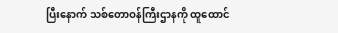ပြီးနောက် သစ်တောဝန်ကြီးဌာနကို ထူထောင်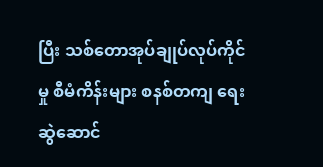ပြီး သစ်တောအုပ်ချုပ်လုပ်ကိုင်မှု စီမံကိန်းများ စနစ်တကျ ရေးဆွဲဆောင်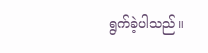ရွက်ခဲ့ပါသည်။